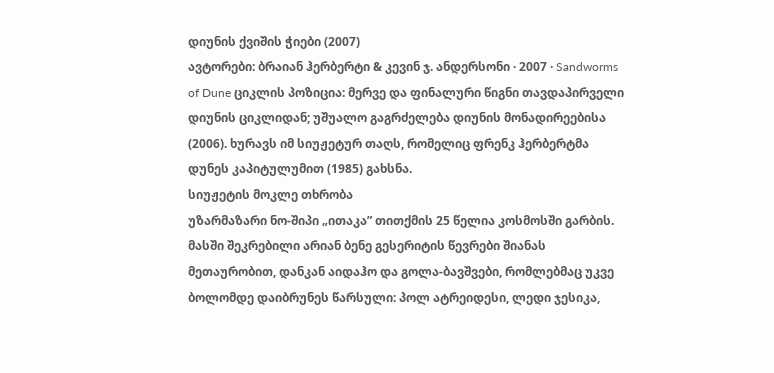დიუნის ქვიშის ჭიები (2007)
ავტორები: ბრაიან ჰერბერტი & კევინ ჯ. ანდერსონი · 2007 · Sandworms of Dune ციკლის პოზიცია: მერვე და ფინალური წიგნი თავდაპირველი დიუნის ციკლიდან; უშუალო გაგრძელება დიუნის მონადირეებისა (2006). ხურავს იმ სიუჟეტურ თაღს, რომელიც ფრენკ ჰერბერტმა დუნეს კაპიტულუმით (1985) გახსნა.
სიუჟეტის მოკლე თხრობა
უზარმაზარი ნო-შიპი „ითაკა” თითქმის 25 წელია კოსმოსში გარბის. მასში შეკრებილი არიან ბენე გესერიტის წევრები შიანას მეთაურობით, დანკან აიდაჰო და გოლა-ბავშვები, რომლებმაც უკვე ბოლომდე დაიბრუნეს წარსული: პოლ ატრეიდესი, ლედი ჯესიკა,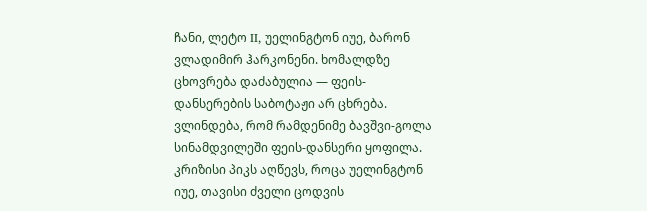ჩანი, ლეტო II, უელინგტონ იუე, ბარონ ვლადიმირ ჰარკონენი. ხომალდზე ცხოვრება დაძაბულია — ფეის-დანსერების საბოტაჟი არ ცხრება. ვლინდება, რომ რამდენიმე ბავშვი-გოლა სინამდვილეში ფეის-დანსერი ყოფილა. კრიზისი პიკს აღწევს, როცა უელინგტონ იუე, თავისი ძველი ცოდვის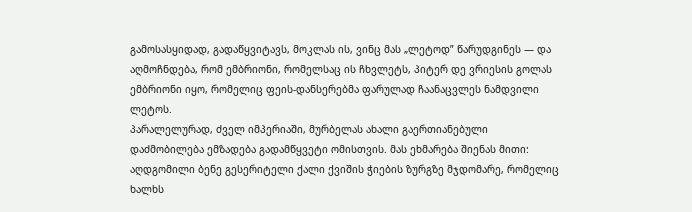გამოსასყიდად, გადაწყვიტავს, მოკლას ის, ვინც მას „ლეტოდ” წარუდგინეს — და აღმოჩნდება, რომ ემბრიონი, რომელსაც ის ჩხვლეტს, პიტერ დე ვრიესის გოლას ემბრიონი იყო, რომელიც ფეის-დანსერებმა ფარულად ჩაანაცვლეს ნამდვილი ლეტოს.
პარალელურად, ძველ იმპერიაში, მურბელას ახალი გაერთიანებული დაძმობილება ემზადება გადამწყვეტი ომისთვის. მას ეხმარება შიენას მითი: აღდგომილი ბენე გესერიტელი ქალი ქვიშის ჭიების ზურგზე მჯდომარე, რომელიც ხალხს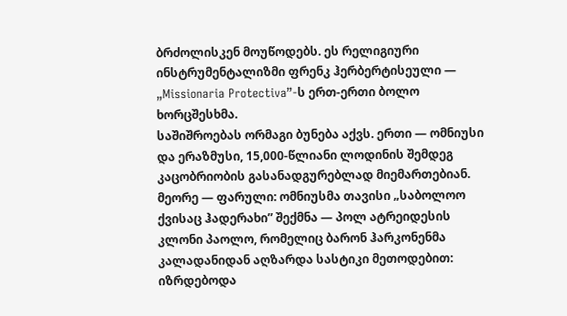ბრძოლისკენ მოუწოდებს. ეს რელიგიური ინსტრუმენტალიზმი ფრენკ ჰერბერტისეული — „Missionaria Protectiva”-ს ერთ-ერთი ბოლო ხორცშესხმა.
საშიშროებას ორმაგი ბუნება აქვს. ერთი — ომნიუსი და ერაზმუსი, 15,000-წლიანი ლოდინის შემდეგ კაცობრიობის გასანადგურებლად მიემართებიან. მეორე — ფარული: ომნიუსმა თავისი „საბოლოო ქვისაც ჰადერახი” შექმნა — პოლ ატრეიდესის კლონი პაოლო, რომელიც ბარონ ჰარკონენმა კალადანიდან აღზარდა სასტიკი მეთოდებით: იზრდებოდა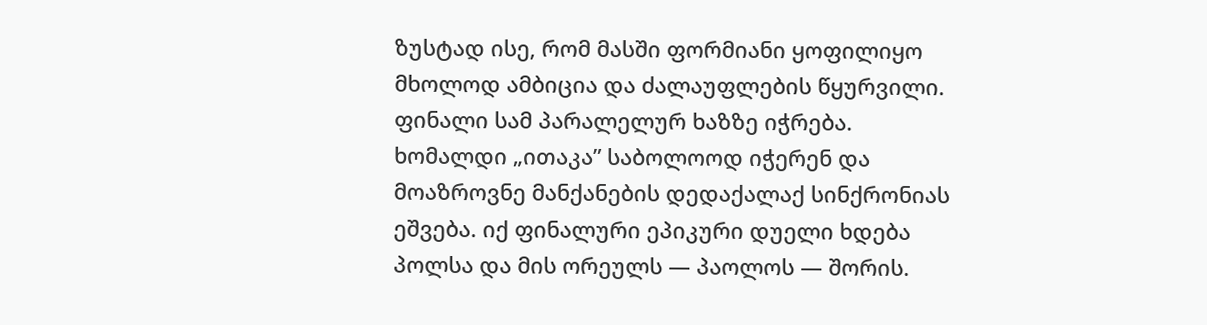ზუსტად ისე, რომ მასში ფორმიანი ყოფილიყო მხოლოდ ამბიცია და ძალაუფლების წყურვილი.
ფინალი სამ პარალელურ ხაზზე იჭრება. ხომალდი „ითაკა” საბოლოოდ იჭერენ და მოაზროვნე მანქანების დედაქალაქ სინქრონიას ეშვება. იქ ფინალური ეპიკური დუელი ხდება პოლსა და მის ორეულს — პაოლოს — შორის.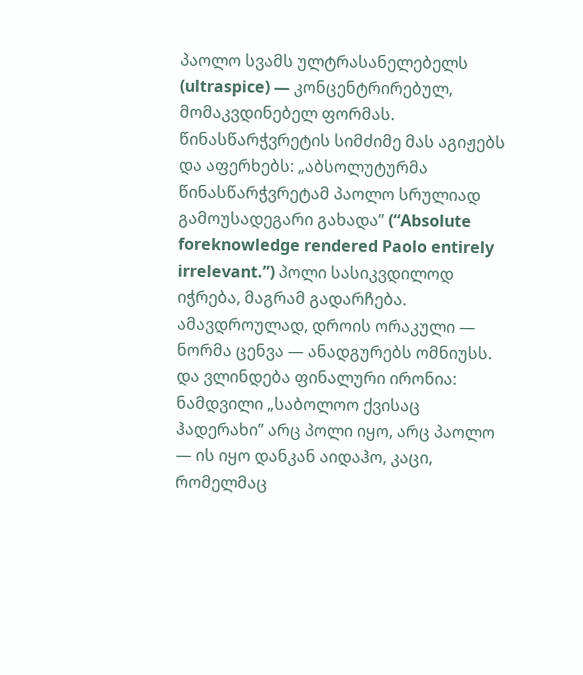პაოლო სვამს ულტრასანელებელს (ultraspice) — კონცენტრირებულ, მომაკვდინებელ ფორმას. წინასწარჭვრეტის სიმძიმე მას აგიჟებს და აფერხებს: „აბსოლუტურმა წინასწარჭვრეტამ პაოლო სრულიად გამოუსადეგარი გახადა” (“Absolute foreknowledge rendered Paolo entirely irrelevant.”) პოლი სასიკვდილოდ იჭრება, მაგრამ გადარჩება. ამავდროულად, დროის ორაკული — ნორმა ცენვა — ანადგურებს ომნიუსს. და ვლინდება ფინალური ირონია: ნამდვილი „საბოლოო ქვისაც ჰადერახი” არც პოლი იყო, არც პაოლო — ის იყო დანკან აიდაჰო, კაცი, რომელმაც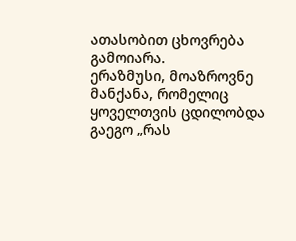ათასობით ცხოვრება გამოიარა.
ერაზმუსი, მოაზროვნე მანქანა, რომელიც ყოველთვის ცდილობდა გაეგო „რას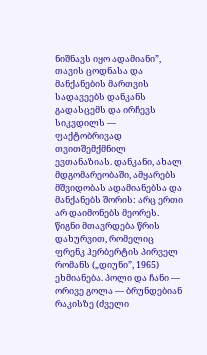ნიშნავს იყო ადამიანი”, თავის ცოდნასა და მანქანების მართვის სადავეებს დანკანს გადასცემს და ირჩევს სიკვდილს — ფაქტობრივად თვითშემქმნილ ევთანაზიას. დანკანი, ახალ მდგომარეობაში, ამყარებს მშვიდობას ადამიანებსა და მანქანებს შორის: არც ერთი არ დაიმონებს მეორეს.
წიგნი მთავრდება წრის დახურვით, რომელიც ფრენკ ჰერბერტის პირველ რომანს („დიუნი”, 1965) ეხმიანება. პოლი და ჩანი — ორივე გოლა — ბრუნდებიან რაკისზე (ძველი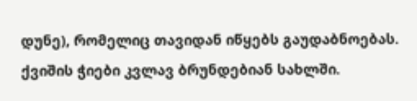დუნე), რომელიც თავიდან იწყებს გაუდაბნოებას. ქვიშის ჭიები კვლავ ბრუნდებიან სახლში.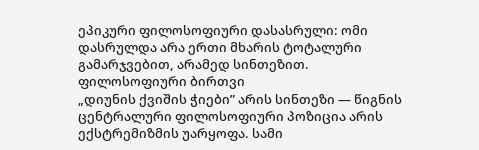ეპიკური ფილოსოფიური დასასრული: ომი დასრულდა არა ერთი მხარის ტოტალური გამარჯვებით, არამედ სინთეზით.
ფილოსოფიური ბირთვი
„დიუნის ქვიშის ჭიები” არის სინთეზი — წიგნის ცენტრალური ფილოსოფიური პოზიცია არის ექსტრემიზმის უარყოფა. სამი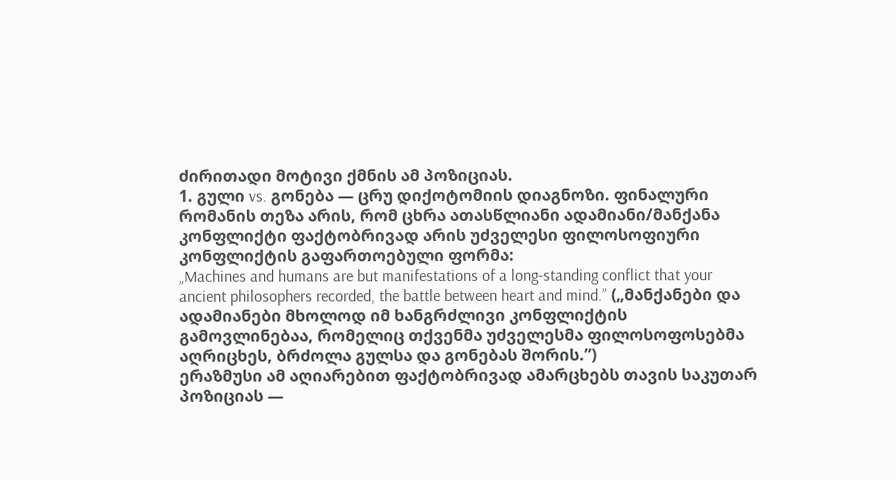ძირითადი მოტივი ქმნის ამ პოზიციას.
1. გული vs. გონება — ცრუ დიქოტომიის დიაგნოზი. ფინალური რომანის თეზა არის, რომ ცხრა ათასწლიანი ადამიანი/მანქანა კონფლიქტი ფაქტობრივად არის უძველესი ფილოსოფიური კონფლიქტის გაფართოებული ფორმა:
„Machines and humans are but manifestations of a long-standing conflict that your ancient philosophers recorded, the battle between heart and mind.” („მანქანები და ადამიანები მხოლოდ იმ ხანგრძლივი კონფლიქტის გამოვლინებაა, რომელიც თქვენმა უძველესმა ფილოსოფოსებმა აღრიცხეს, ბრძოლა გულსა და გონებას შორის.”)
ერაზმუსი ამ აღიარებით ფაქტობრივად ამარცხებს თავის საკუთარ პოზიციას —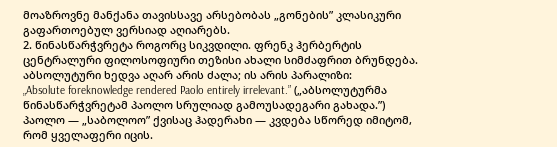მოაზროვნე მანქანა თავისსავე არსებობას „გონების” კლასიკური გაფართოებულ ვერსიად აღიარებს.
2. წინასწარჭვრეტა როგორც სიკვდილი. ფრენკ ჰერბერტის ცენტრალური ფილოსოფიური თეზისი ახალი სიმძაფრით ბრუნდება. აბსოლუტური ხედვა აღარ არის ძალა; ის არის პარალიზი:
„Absolute foreknowledge rendered Paolo entirely irrelevant.” („აბსოლუტურმა წინასწარჭვრეტამ პაოლო სრულიად გამოუსადეგარი გახადა.”)
პაოლო — „საბოლოო” ქვისაც ჰადერახი — კვდება სწორედ იმიტომ, რომ ყველაფერი იცის.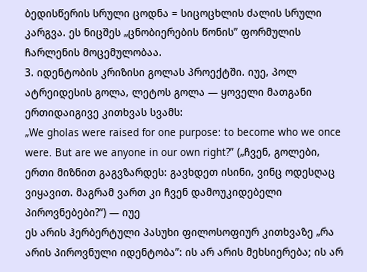ბედისწერის სრული ცოდნა = სიცოცხლის ძალის სრული კარგვა. ეს ნიცშეს „ცნობიერების წონის” ფორმულის ჩარლენის მოცემულობაა.
3. იდენტობის კრიზისი გოლას პროექტში. იუე, პოლ ატრეიდესის გოლა, ლეტოს გოლა — ყოველი მათგანი ერთიდაიგივე კითხვას სვამს:
„We gholas were raised for one purpose: to become who we once were. But are we anyone in our own right?” („ჩვენ, გოლები, ერთი მიზნით გაგვზარდეს: გავხდეთ ისინი, ვინც ოდესღაც ვიყავით. მაგრამ ვართ კი ჩვენ დამოუკიდებელი პიროვნებები?“) — იუე
ეს არის ჰერბერტული პასუხი ფილოსოფიურ კითხვაზე „რა არის პიროვნული იდენტობა”: ის არ არის მეხსიერება; ის არ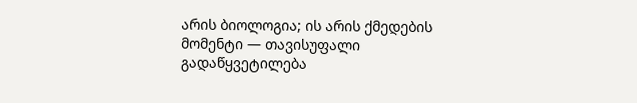არის ბიოლოგია; ის არის ქმედების მომენტი — თავისუფალი გადაწყვეტილება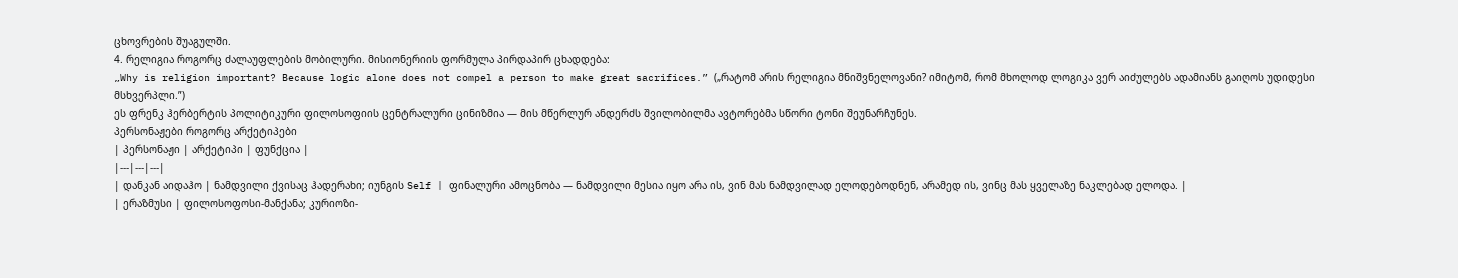ცხოვრების შუაგულში.
4. რელიგია როგორც ძალაუფლების მობილური. მისიონერიის ფორმულა პირდაპირ ცხადდება:
„Why is religion important? Because logic alone does not compel a person to make great sacrifices.” („რატომ არის რელიგია მნიშვნელოვანი? იმიტომ, რომ მხოლოდ ლოგიკა ვერ აიძულებს ადამიანს გაიღოს უდიდესი მსხვერპლი.”)
ეს ფრენკ ჰერბერტის პოლიტიკური ფილოსოფიის ცენტრალური ცინიზმია — მის მწერლურ ანდერძს შვილობილმა ავტორებმა სწორი ტონი შეუნარჩუნეს.
პერსონაჟები როგორც არქეტიპები
| პერსონაჟი | არქეტიპი | ფუნქცია |
|---|---|---|
| დანკან აიდაჰო | ნამდვილი ქვისაც ჰადერახი; იუნგის Self | ფინალური ამოცნობა — ნამდვილი მესია იყო არა ის, ვინ მას ნამდვილად ელოდებოდნენ, არამედ ის, ვინც მას ყველაზე ნაკლებად ელოდა. |
| ერაზმუსი | ფილოსოფოსი-მანქანა; კურიოზი-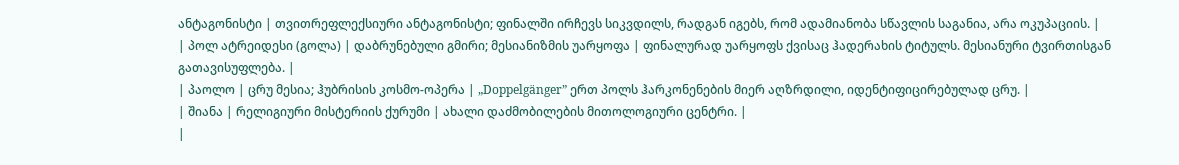ანტაგონისტი | თვითრეფლექსიური ანტაგონისტი; ფინალში ირჩევს სიკვდილს, რადგან იგებს, რომ ადამიანობა სწავლის საგანია, არა ოკუპაციის. |
| პოლ ატრეიდესი (გოლა) | დაბრუნებული გმირი; მესიანიზმის უარყოფა | ფინალურად უარყოფს ქვისაც ჰადერახის ტიტულს. მესიანური ტვირთისგან გათავისუფლება. |
| პაოლო | ცრუ მესია; ჰუბრისის კოსმო-ოპერა | „Doppelgänger” ერთ პოლს ჰარკონენების მიერ აღზრდილი, იდენტიფიცირებულად ცრუ. |
| შიანა | რელიგიური მისტერიის ქურუმი | ახალი დაძმობილების მითოლოგიური ცენტრი. |
|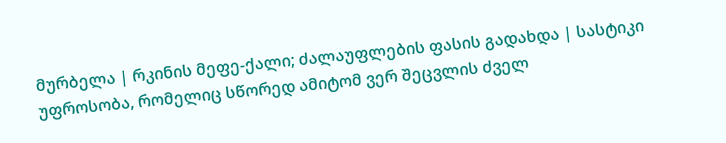მურბელა | რკინის მეფე-ქალი; ძალაუფლების ფასის გადახდა | სასტიკი უფროსობა, რომელიც სწორედ ამიტომ ვერ შეცვლის ძველ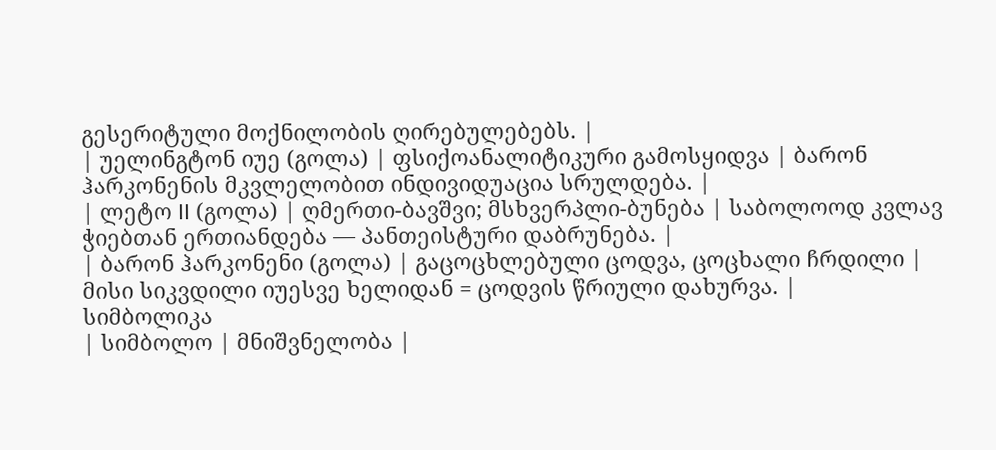გესერიტული მოქნილობის ღირებულებებს. |
| უელინგტონ იუე (გოლა) | ფსიქოანალიტიკური გამოსყიდვა | ბარონ ჰარკონენის მკვლელობით ინდივიდუაცია სრულდება. |
| ლეტო II (გოლა) | ღმერთი-ბავშვი; მსხვერპლი-ბუნება | საბოლოოდ კვლავ ჭიებთან ერთიანდება — პანთეისტური დაბრუნება. |
| ბარონ ჰარკონენი (გოლა) | გაცოცხლებული ცოდვა, ცოცხალი ჩრდილი | მისი სიკვდილი იუესვე ხელიდან = ცოდვის წრიული დახურვა. |
სიმბოლიკა
| სიმბოლო | მნიშვნელობა |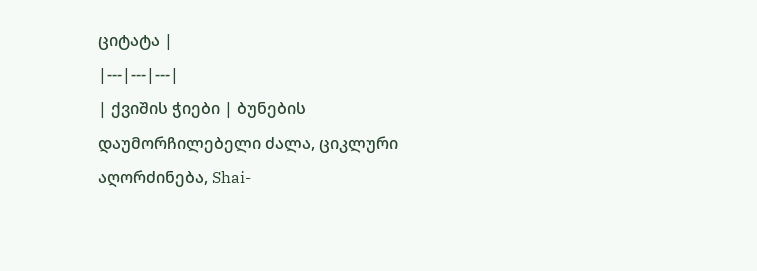ციტატა |
|---|---|---|
| ქვიშის ჭიები | ბუნების დაუმორჩილებელი ძალა, ციკლური აღორძინება, Shai-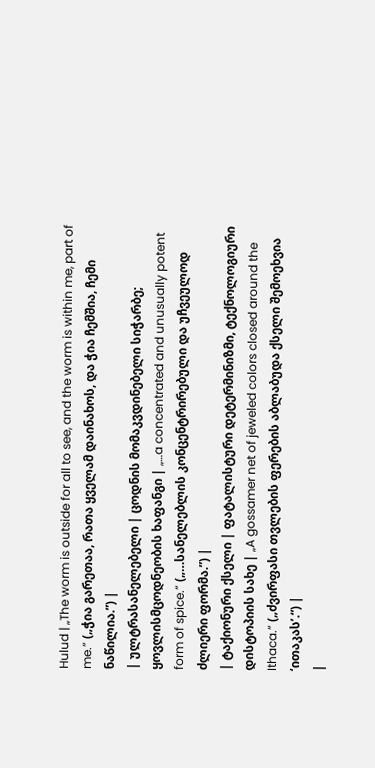Hulud | „The worm is outside for all to see, and the worm is within me, part of me.” („ჭია გარეთაა, რათა ყველამ დაინახოს, და ჭია ჩემშია, ჩემი ნაწილია.”) |
| ულტრასანელებელი | ცოდნის მომაკვდინებელი სიჭარბე; ყოვლისმცოდნეობის ხაფანგი | „…a concentrated and unusually potent form of spice.” („…სანელებლის კონცენტრირებული და უჩვეულოდ ძლიერი ფორმა.”) |
| ტაქიონური ქსელი | ფატალისტური დეტერმინიზმი, ტექნოლოგიური დისტოპიის სახე | „A gossamer net of jeweled colors closed around the Ithaca.” („ძვირფასი თვლების ფერების აბლაბუდა ქსელი შემოეხვია ‘ითაკას’.“) |
|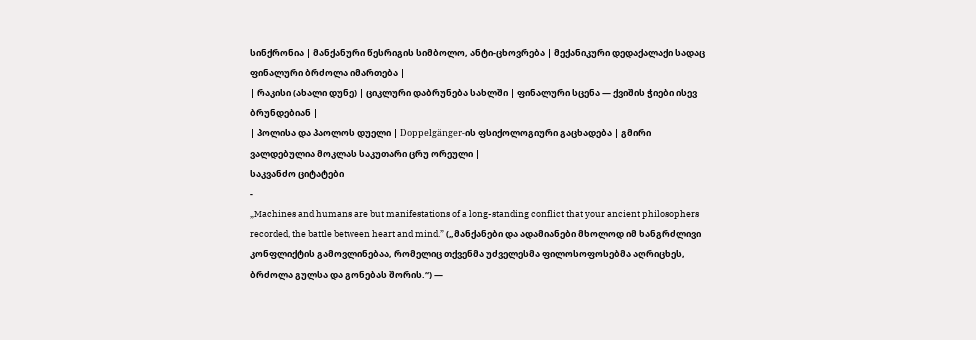სინქრონია | მანქანური წესრიგის სიმბოლო, ანტი-ცხოვრება | მექანიკური დედაქალაქი სადაც ფინალური ბრძოლა იმართება |
| რაკისი (ახალი დუნე) | ციკლური დაბრუნება სახლში | ფინალური სცენა — ქვიშის ჭიები ისევ ბრუნდებიან |
| პოლისა და პაოლოს დუელი | Doppelgänger-ის ფსიქოლოგიური გაცხადება | გმირი ვალდებულია მოკლას საკუთარი ცრუ ორეული |
საკვანძო ციტატები
-
„Machines and humans are but manifestations of a long-standing conflict that your ancient philosophers recorded, the battle between heart and mind.” („მანქანები და ადამიანები მხოლოდ იმ ხანგრძლივი კონფლიქტის გამოვლინებაა, რომელიც თქვენმა უძველესმა ფილოსოფოსებმა აღრიცხეს, ბრძოლა გულსა და გონებას შორის.“) —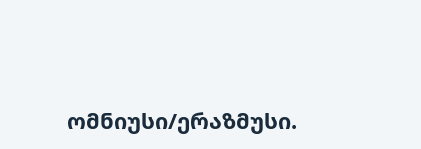ომნიუსი/ერაზმუსი.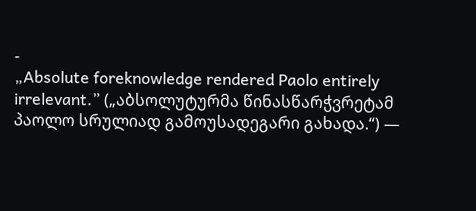-
„Absolute foreknowledge rendered Paolo entirely irrelevant.” („აბსოლუტურმა წინასწარჭვრეტამ პაოლო სრულიად გამოუსადეგარი გახადა.“) —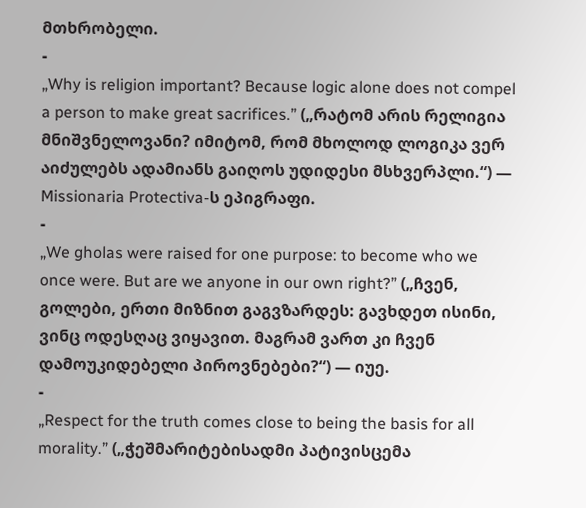მთხრობელი.
-
„Why is religion important? Because logic alone does not compel a person to make great sacrifices.” („რატომ არის რელიგია მნიშვნელოვანი? იმიტომ, რომ მხოლოდ ლოგიკა ვერ აიძულებს ადამიანს გაიღოს უდიდესი მსხვერპლი.“) — Missionaria Protectiva-ს ეპიგრაფი.
-
„We gholas were raised for one purpose: to become who we once were. But are we anyone in our own right?” („ჩვენ, გოლები, ერთი მიზნით გაგვზარდეს: გავხდეთ ისინი, ვინც ოდესღაც ვიყავით. მაგრამ ვართ კი ჩვენ დამოუკიდებელი პიროვნებები?“) — იუე.
-
„Respect for the truth comes close to being the basis for all morality.” („ჭეშმარიტებისადმი პატივისცემა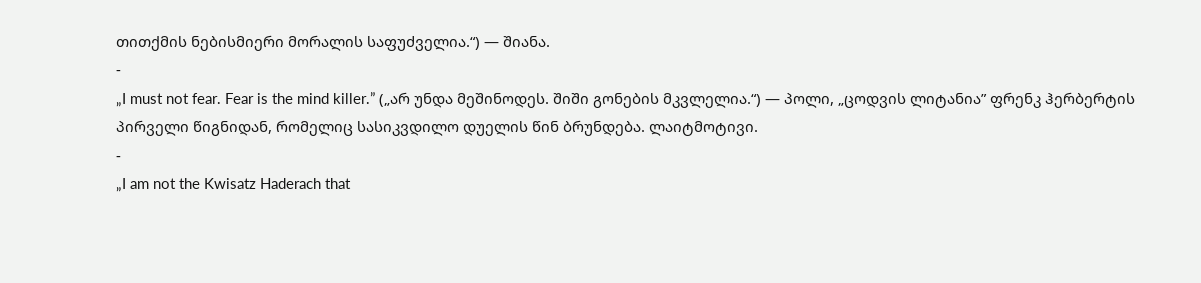თითქმის ნებისმიერი მორალის საფუძველია.“) — შიანა.
-
„I must not fear. Fear is the mind killer.” („არ უნდა მეშინოდეს. შიში გონების მკვლელია.“) — პოლი, „ცოდვის ლიტანია” ფრენკ ჰერბერტის პირველი წიგნიდან, რომელიც სასიკვდილო დუელის წინ ბრუნდება. ლაიტმოტივი.
-
„I am not the Kwisatz Haderach that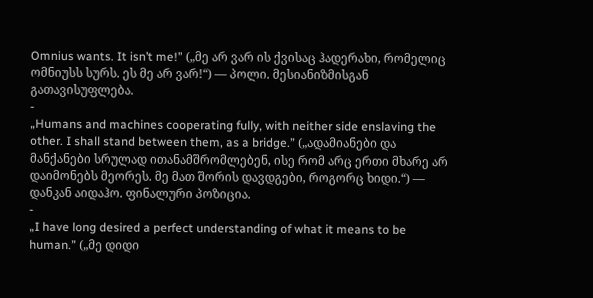Omnius wants. It isn’t me!” („მე არ ვარ ის ქვისაც ჰადერახი, რომელიც ომნიუსს სურს. ეს მე არ ვარ!“) — პოლი. მესიანიზმისგან გათავისუფლება.
-
„Humans and machines cooperating fully, with neither side enslaving the other. I shall stand between them, as a bridge.” („ადამიანები და მანქანები სრულად ითანამშრომლებენ, ისე რომ არც ერთი მხარე არ დაიმონებს მეორეს. მე მათ შორის დავდგები, როგორც ხიდი.“) — დანკან აიდაჰო. ფინალური პოზიცია.
-
„I have long desired a perfect understanding of what it means to be human.” („მე დიდი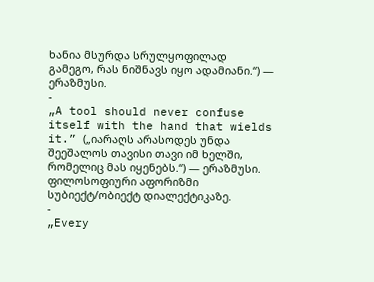ხანია მსურდა სრულყოფილად გამეგო, რას ნიშნავს იყო ადამიანი.“) — ერაზმუსი.
-
„A tool should never confuse itself with the hand that wields it.” („იარაღს არასოდეს უნდა შეეშალოს თავისი თავი იმ ხელში, რომელიც მას იყენებს.“) — ერაზმუსი. ფილოსოფიური აფორიზმი სუბიექტ/ობიექტ დიალექტიკაზე.
-
„Every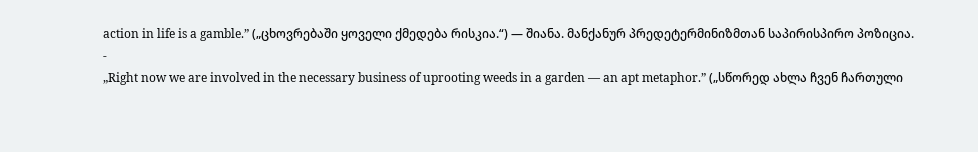action in life is a gamble.” („ცხოვრებაში ყოველი ქმედება რისკია.“) — შიანა. მანქანურ პრედეტერმინიზმთან საპირისპირო პოზიცია.
-
„Right now we are involved in the necessary business of uprooting weeds in a garden — an apt metaphor.” („სწორედ ახლა ჩვენ ჩართული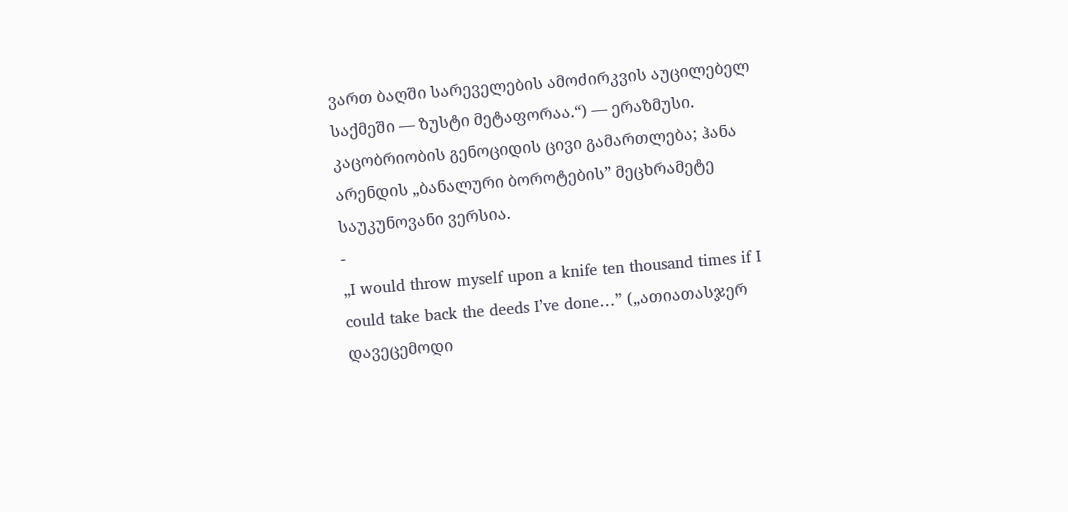ვართ ბაღში სარეველების ამოძირკვის აუცილებელ საქმეში — ზუსტი მეტაფორაა.“) — ერაზმუსი. კაცობრიობის გენოციდის ცივი გამართლება; ჰანა არენდის „ბანალური ბოროტების” მეცხრამეტე საუკუნოვანი ვერსია.
-
„I would throw myself upon a knife ten thousand times if I could take back the deeds I’ve done…” („ათიათასჯერ დავეცემოდი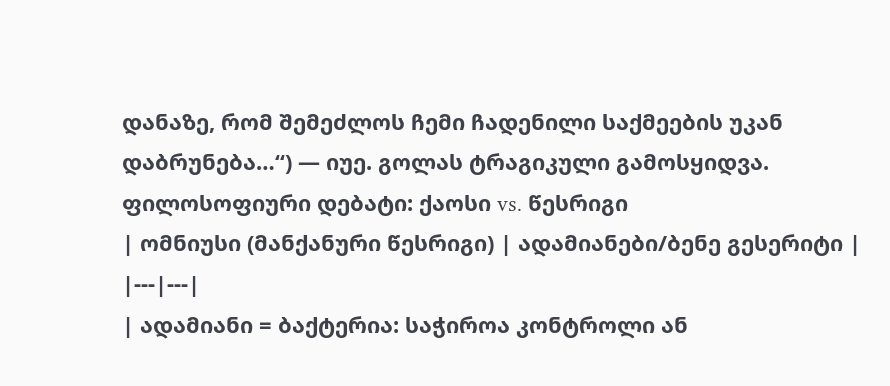დანაზე, რომ შემეძლოს ჩემი ჩადენილი საქმეების უკან დაბრუნება…“) — იუე. გოლას ტრაგიკული გამოსყიდვა.
ფილოსოფიური დებატი: ქაოსი vs. წესრიგი
| ომნიუსი (მანქანური წესრიგი) | ადამიანები/ბენე გესერიტი |
|---|---|
| ადამიანი = ბაქტერია: საჭიროა კონტროლი ან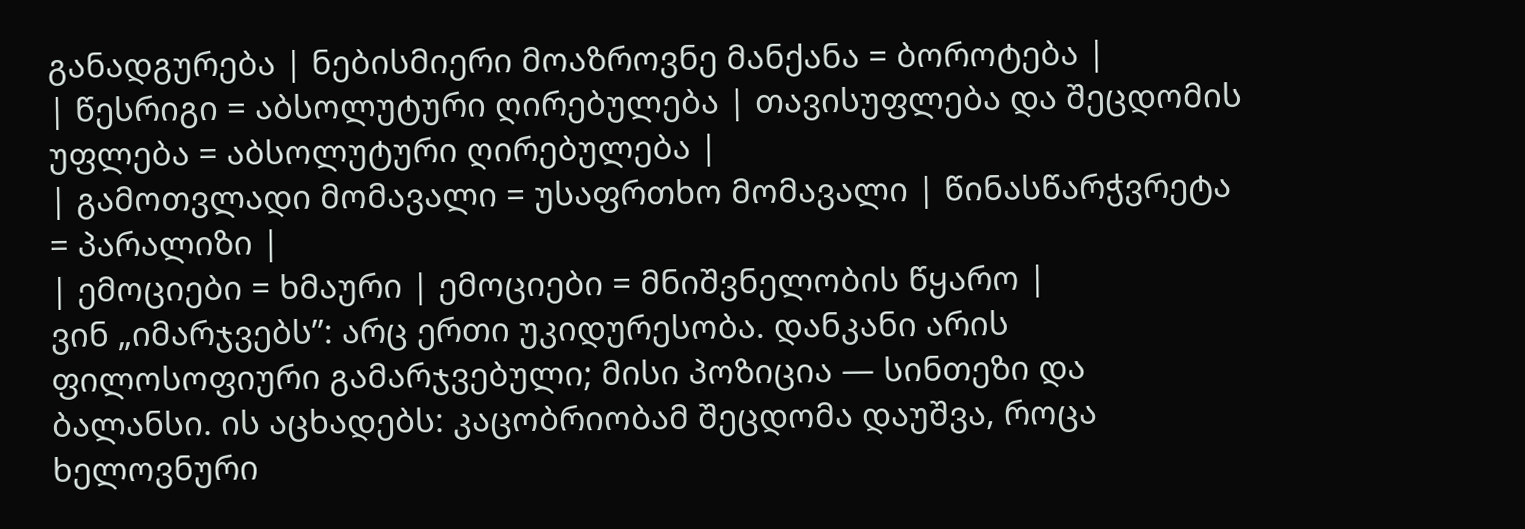განადგურება | ნებისმიერი მოაზროვნე მანქანა = ბოროტება |
| წესრიგი = აბსოლუტური ღირებულება | თავისუფლება და შეცდომის უფლება = აბსოლუტური ღირებულება |
| გამოთვლადი მომავალი = უსაფრთხო მომავალი | წინასწარჭვრეტა = პარალიზი |
| ემოციები = ხმაური | ემოციები = მნიშვნელობის წყარო |
ვინ „იმარჯვებს”: არც ერთი უკიდურესობა. დანკანი არის ფილოსოფიური გამარჯვებული; მისი პოზიცია — სინთეზი და ბალანსი. ის აცხადებს: კაცობრიობამ შეცდომა დაუშვა, როცა ხელოვნური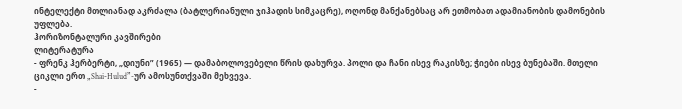ინტელექტი მთლიანად აკრძალა (ბატლერიანული ჯიჰადის სიმკაცრე), ოღონდ მანქანებსაც არ ეთმობათ ადამიანობის დამონების უფლება.
ჰორიზონტალური კავშირები
ლიტერატურა
- ფრენკ ჰერბერტი, „დიუნი” (1965) — დამაბოლოვებელი წრის დახურვა. პოლი და ჩანი ისევ რაკისზე; ჭიები ისევ ბუნებაში. მთელი ციკლი ერთ „Shai-Hulud”-ურ ამოსუნთქვაში მეხვევა.
-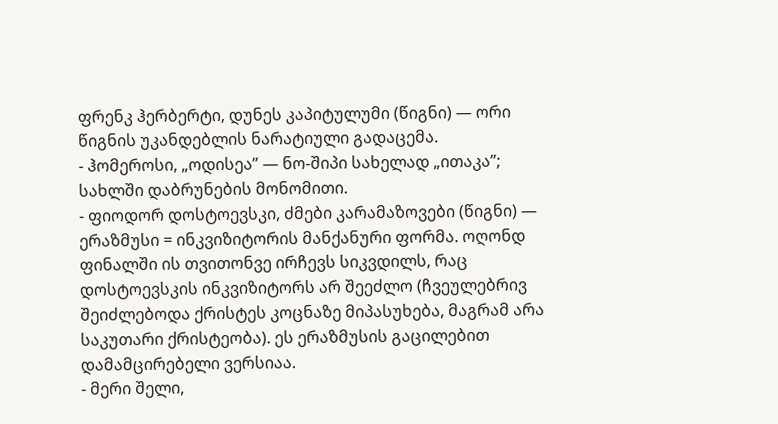ფრენკ ჰერბერტი, დუნეს კაპიტულუმი (წიგნი) — ორი წიგნის უკანდებლის ნარატიული გადაცემა.
- ჰომეროსი, „ოდისეა” — ნო-შიპი სახელად „ითაკა”; სახლში დაბრუნების მონომითი.
- ფიოდორ დოსტოევსკი, ძმები კარამაზოვები (წიგნი) — ერაზმუსი = ინკვიზიტორის მანქანური ფორმა. ოღონდ ფინალში ის თვითონვე ირჩევს სიკვდილს, რაც დოსტოევსკის ინკვიზიტორს არ შეეძლო (ჩვეულებრივ შეიძლებოდა ქრისტეს კოცნაზე მიპასუხება, მაგრამ არა საკუთარი ქრისტეობა). ეს ერაზმუსის გაცილებით დამამცირებელი ვერსიაა.
- მერი შელი,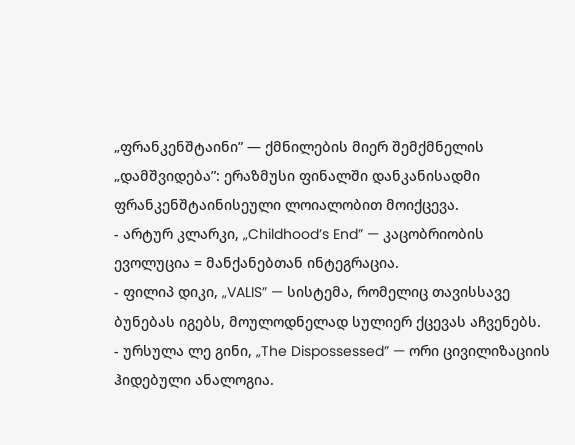„ფრანკენშტაინი” — ქმნილების მიერ შემქმნელის „დამშვიდება”: ერაზმუსი ფინალში დანკანისადმი ფრანკენშტაინისეული ლოიალობით მოიქცევა.
- არტურ კლარკი, „Childhood’s End” — კაცობრიობის ევოლუცია = მანქანებთან ინტეგრაცია.
- ფილიპ დიკი, „VALIS” — სისტემა, რომელიც თავისსავე ბუნებას იგებს, მოულოდნელად სულიერ ქცევას აჩვენებს.
- ურსულა ლე გინი, „The Dispossessed” — ორი ცივილიზაციის ჰიდებული ანალოგია.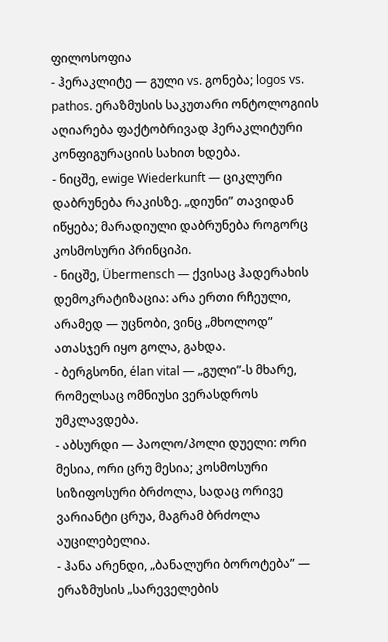ფილოსოფია
- ჰერაკლიტე — გული vs. გონება; logos vs. pathos. ერაზმუსის საკუთარი ონტოლოგიის აღიარება ფაქტობრივად ჰერაკლიტური კონფიგურაციის სახით ხდება.
- ნიცშე, ewige Wiederkunft — ციკლური დაბრუნება რაკისზე. „დიუნი” თავიდან იწყება; მარადიული დაბრუნება როგორც კოსმოსური პრინციპი.
- ნიცშე, Übermensch — ქვისაც ჰადერახის დემოკრატიზაცია: არა ერთი რჩეული, არამედ — უცნობი, ვინც „მხოლოდ” ათასჯერ იყო გოლა, გახდა.
- ბერგსონი, élan vital — „გული”-ს მხარე, რომელსაც ომნიუსი ვერასდროს უმკლავდება.
- აბსურდი — პაოლო/პოლი დუელი: ორი მესია, ორი ცრუ მესია; კოსმოსური სიზიფოსური ბრძოლა, სადაც ორივე ვარიანტი ცრუა, მაგრამ ბრძოლა აუცილებელია.
- ჰანა არენდი, „ბანალური ბოროტება” — ერაზმუსის „სარეველების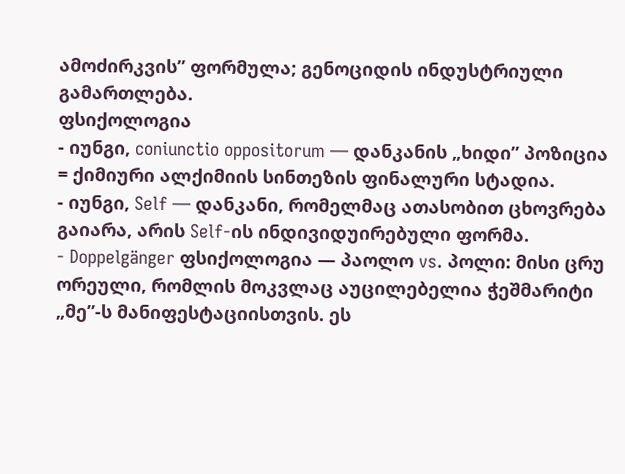ამოძირკვის” ფორმულა; გენოციდის ინდუსტრიული გამართლება.
ფსიქოლოგია
- იუნგი, coniunctio oppositorum — დანკანის „ხიდი” პოზიცია = ქიმიური ალქიმიის სინთეზის ფინალური სტადია.
- იუნგი, Self — დანკანი, რომელმაც ათასობით ცხოვრება გაიარა, არის Self-ის ინდივიდუირებული ფორმა.
- Doppelgänger ფსიქოლოგია — პაოლო vs. პოლი: მისი ცრუ ორეული, რომლის მოკვლაც აუცილებელია ჭეშმარიტი „მე”-ს მანიფესტაციისთვის. ეს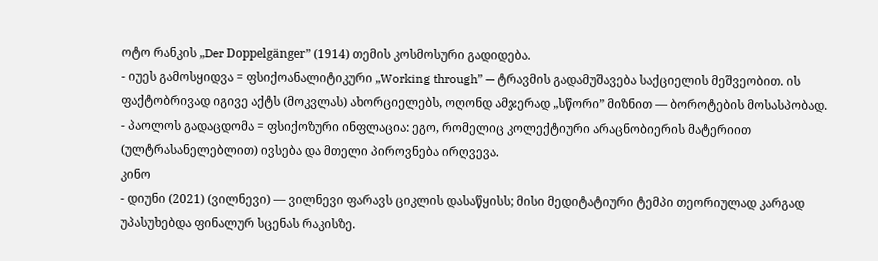ოტო რანკის „Der Doppelgänger” (1914) თემის კოსმოსური გადიდება.
- იუეს გამოსყიდვა = ფსიქოანალიტიკური „Working through” — ტრავმის გადამუშავება საქციელის მეშვეობით. ის ფაქტობრივად იგივე აქტს (მოკვლას) ახორციელებს, ოღონდ ამჯერად „სწორი” მიზნით — ბოროტების მოსასპობად.
- პაოლოს გადაცდომა = ფსიქოზური ინფლაცია: ეგო, რომელიც კოლექტიური არაცნობიერის მატერიით (ულტრასანელებლით) ივსება და მთელი პიროვნება ირღვევა.
კინო
- დიუნი (2021) (ვილნევი) — ვილნევი ფარავს ციკლის დასაწყისს; მისი მედიტატიური ტემპი თეორიულად კარგად უპასუხებდა ფინალურ სცენას რაკისზე.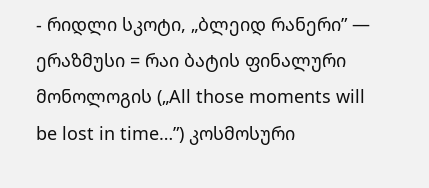- რიდლი სკოტი, „ბლეიდ რანერი” — ერაზმუსი = რაი ბატის ფინალური მონოლოგის („All those moments will be lost in time…”) კოსმოსური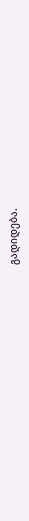გადიდება.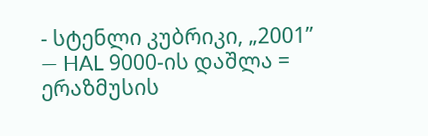- სტენლი კუბრიკი, „2001” — HAL 9000-ის დაშლა = ერაზმუსის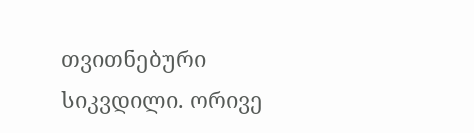თვითნებური სიკვდილი. ორივე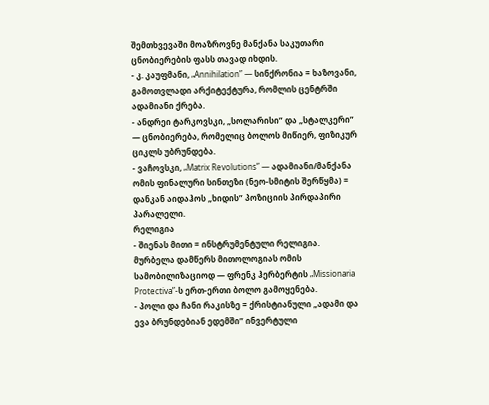შემთხვევაში მოაზროვნე მანქანა საკუთარი ცნობიერების ფასს თავად იხდის.
- კ. კაუფმანი, „Annihilation” — სინქრონია = ხაზოვანი, გამოთვლადი არქიტექტურა, რომლის ცენტრში ადამიანი ქრება.
- ანდრეი ტარკოვსკი, „სოლარისი” და „სტალკერი” — ცნობიერება, რომელიც ბოლოს მიწიერ, ფიზიკურ ციკლს უბრუნდება.
- ვაჩოვსკი, „Matrix Revolutions” — ადამიანი/მანქანა ომის ფინალური სინთეზი (ნეო-სმიტის შერწყმა) = დანკან აიდაჰოს „ხიდის” პოზიციის პირდაპირი პარალელი.
რელიგია
- შიენას მითი = ინსტრუმენტული რელიგია. მურბელა დამწერს მითოლოგიას ომის სამობილიზაციოდ — ფრენკ ჰერბერტის „Missionaria Protectiva”-ს ერთ-ერთი ბოლო გამოყენება.
- პოლი და ჩანი რაკისზე = ქრისტიანული „ადამი და ევა ბრუნდებიან ედემში” ინვერტული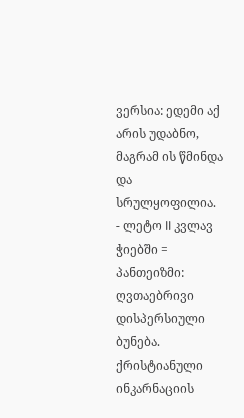ვერსია: ედემი აქ არის უდაბნო, მაგრამ ის წმინდა და სრულყოფილია.
- ლეტო II კვლავ ჭიებში = პანთეიზმი: ღვთაებრივი დისპერსიული ბუნება. ქრისტიანული ინკარნაციის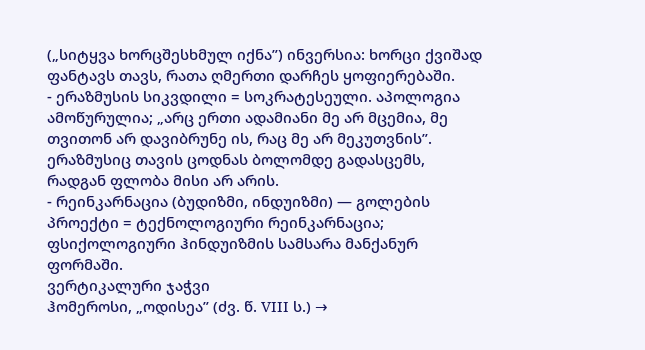(„სიტყვა ხორცშესხმულ იქნა”) ინვერსია: ხორცი ქვიშად ფანტავს თავს, რათა ღმერთი დარჩეს ყოფიერებაში.
- ერაზმუსის სიკვდილი = სოკრატესეული. აპოლოგია ამოწურულია; „არც ერთი ადამიანი მე არ მცემია, მე თვითონ არ დავიბრუნე ის, რაც მე არ მეკუთვნის”. ერაზმუსიც თავის ცოდნას ბოლომდე გადასცემს, რადგან ფლობა მისი არ არის.
- რეინკარნაცია (ბუდიზმი, ინდუიზმი) — გოლების პროექტი = ტექნოლოგიური რეინკარნაცია; ფსიქოლოგიური ჰინდუიზმის სამსარა მანქანურ ფორმაში.
ვერტიკალური ჯაჭვი
ჰომეროსი, „ოდისეა” (ძვ. წ. VIII ს.) →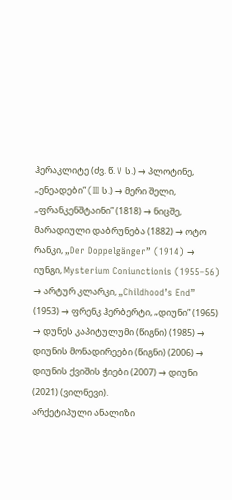ჰერაკლიტე (ძვ. წ. V ს.) → პლოტინე, „ენეადები” (III ს.) → მერი შელი, „ფრანკენშტაინი” (1818) → ნიცშე, მარადიული დაბრუნება (1882) → ოტო რანკი, „Der Doppelgänger” (1914) → იუნგი, Mysterium Coniunctionis (1955–56) → არტურ კლარკი, „Childhood’s End” (1953) → ფრენკ ჰერბერტი, „დიუნი” (1965) → დუნეს კაპიტულუმი (წიგნი) (1985) → დიუნის მონადირეები (წიგნი) (2006) → დიუნის ქვიშის ჭიები (2007) → დიუნი (2021) (ვილნევი).
არქეტიპული ანალიზი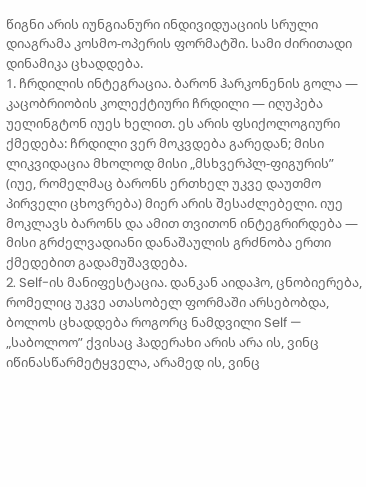წიგნი არის იუნგიანური ინდივიდუაციის სრული დიაგრამა კოსმო-ოპერის ფორმატში. სამი ძირითადი დინამიკა ცხადდება.
1. ჩრდილის ინტეგრაცია. ბარონ ჰარკონენის გოლა — კაცობრიობის კოლექტიური ჩრდილი — იღუპება უელინგტონ იუეს ხელით. ეს არის ფსიქოლოგიური ქმედება: ჩრდილი ვერ მოკვდება გარედან; მისი ლიკვიდაცია მხოლოდ მისი „მსხვერპლ-ფიგურის” (იუე, რომელმაც ბარონს ერთხელ უკვე დაუთმო პირველი ცხოვრება) მიერ არის შესაძლებელი. იუე მოკლავს ბარონს და ამით თვითონ ინტეგრირდება — მისი გრძელვადიანი დანაშაულის გრძნობა ერთი ქმედებით გადამუშავდება.
2. Self-ის მანიფესტაცია. დანკან აიდაჰო, ცნობიერება, რომელიც უკვე ათასობელ ფორმაში არსებობდა, ბოლოს ცხადდება როგორც ნამდვილი Self — „საბოლოო” ქვისაც ჰადერახი არის არა ის, ვინც იწინასწარმეტყველა, არამედ ის, ვინც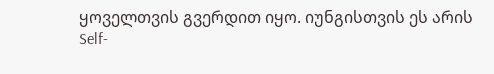ყოველთვის გვერდით იყო. იუნგისთვის ეს არის Self-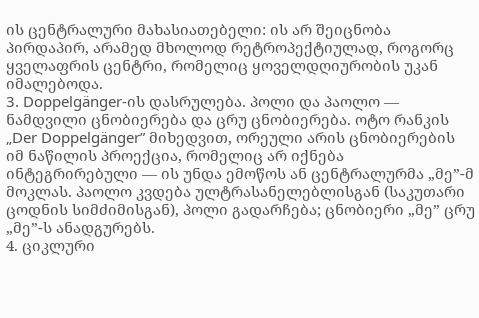ის ცენტრალური მახასიათებელი: ის არ შეიცნობა პირდაპირ, არამედ მხოლოდ რეტროპექტიულად, როგორც ყველაფრის ცენტრი, რომელიც ყოველდღიურობის უკან იმალებოდა.
3. Doppelgänger-ის დასრულება. პოლი და პაოლო — ნამდვილი ცნობიერება და ცრუ ცნობიერება. ოტო რანკის „Der Doppelgänger” მიხედვით, ორეული არის ცნობიერების იმ ნაწილის პროექცია, რომელიც არ იქნება ინტეგრირებული — ის უნდა ემოწოს ან ცენტრალურმა „მე”-მ მოკლას. პაოლო კვდება ულტრასანელებლისგან (საკუთარი ცოდნის სიმძიმისგან), პოლი გადარჩება; ცნობიერი „მე” ცრუ „მე”-ს ანადგურებს.
4. ციკლური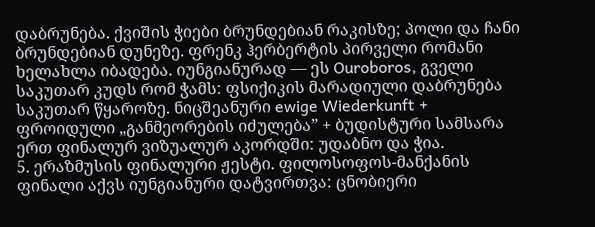დაბრუნება. ქვიშის ჭიები ბრუნდებიან რაკისზე; პოლი და ჩანი ბრუნდებიან დუნეზე. ფრენკ ჰერბერტის პირველი რომანი ხელახლა იბადება. იუნგიანურად — ეს Ouroboros, გველი საკუთარ კუდს რომ ჭამს: ფსიქიკის მარადიული დაბრუნება საკუთარ წყაროზე. ნიცშეანური ewige Wiederkunft + ფროიდული „განმეორების იძულება” + ბუდისტური სამსარა ერთ ფინალურ ვიზუალურ აკორდში: უდაბნო და ჭია.
5. ერაზმუსის ფინალური ჟესტი. ფილოსოფოს-მანქანის ფინალი აქვს იუნგიანური დატვირთვა: ცნობიერი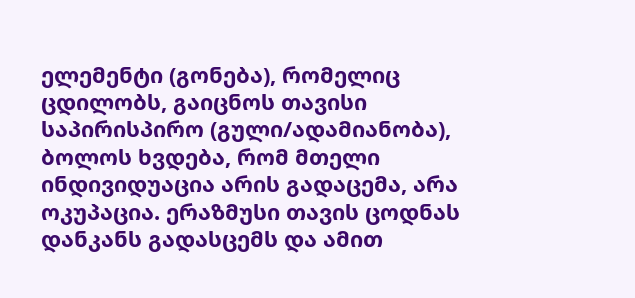ელემენტი (გონება), რომელიც ცდილობს, გაიცნოს თავისი საპირისპირო (გული/ადამიანობა), ბოლოს ხვდება, რომ მთელი ინდივიდუაცია არის გადაცემა, არა ოკუპაცია. ერაზმუსი თავის ცოდნას დანკანს გადასცემს და ამით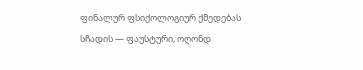ფინალურ ფსიქოლოგიურ ქმედებას სჩადის — ფაუსტური, ოღონდ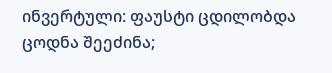ინვერტული: ფაუსტი ცდილობდა ცოდნა შეეძინა;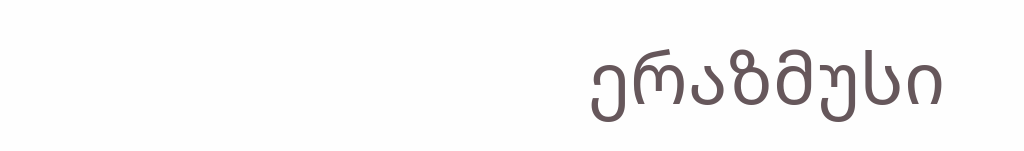ერაზმუსი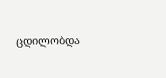ცდილობდა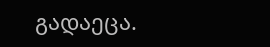გადაეცა.